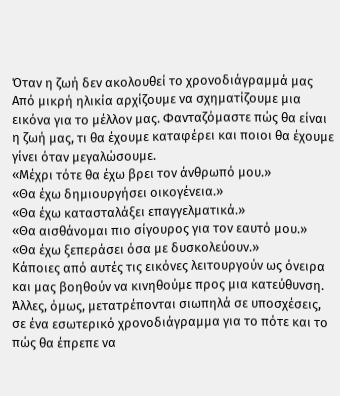Όταν η ζωή δεν ακολουθεί το χρονοδιάγραμμά μας
Από μικρή ηλικία αρχίζουμε να σχηματίζουμε μια εικόνα για το μέλλον μας. Φανταζόμαστε πώς θα είναι η ζωή μας, τι θα έχουμε καταφέρει και ποιοι θα έχουμε γίνει όταν μεγαλώσουμε.
«Μέχρι τότε θα έχω βρει τον άνθρωπό μου.»
«Θα έχω δημιουργήσει οικογένεια.»
«Θα έχω κατασταλάξει επαγγελματικά.»
«Θα αισθάνομαι πιο σίγουρος για τον εαυτό μου.»
«Θα έχω ξεπεράσει όσα με δυσκολεύουν.»
Κάποιες από αυτές τις εικόνες λειτουργούν ως όνειρα και μας βοηθούν να κινηθούμε προς μια κατεύθυνση. Άλλες, όμως, μετατρέπονται σιωπηλά σε υποσχέσεις, σε ένα εσωτερικό χρονοδιάγραμμα για το πότε και το πώς θα έπρεπε να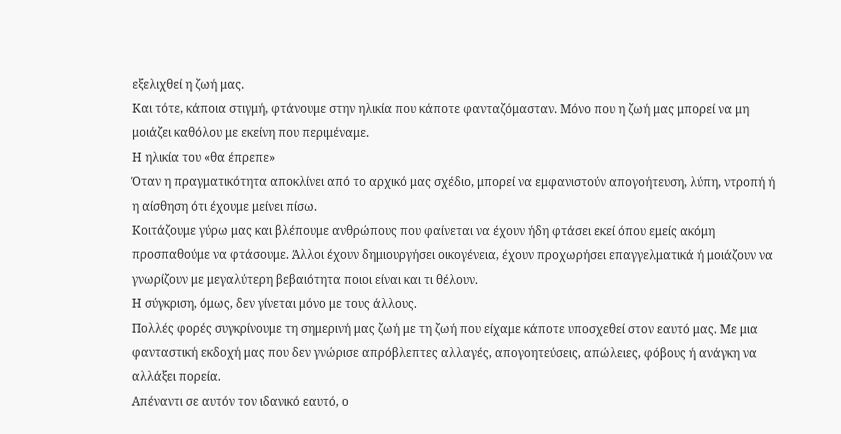εξελιχθεί η ζωή μας.
Και τότε, κάποια στιγμή, φτάνουμε στην ηλικία που κάποτε φανταζόμασταν. Μόνο που η ζωή μας μπορεί να μη μοιάζει καθόλου με εκείνη που περιμέναμε.
Η ηλικία του «θα έπρεπε»
Όταν η πραγματικότητα αποκλίνει από το αρχικό μας σχέδιο, μπορεί να εμφανιστούν απογοήτευση, λύπη, ντροπή ή η αίσθηση ότι έχουμε μείνει πίσω.
Κοιτάζουμε γύρω μας και βλέπουμε ανθρώπους που φαίνεται να έχουν ήδη φτάσει εκεί όπου εμείς ακόμη προσπαθούμε να φτάσουμε. Άλλοι έχουν δημιουργήσει οικογένεια, έχουν προχωρήσει επαγγελματικά ή μοιάζουν να γνωρίζουν με μεγαλύτερη βεβαιότητα ποιοι είναι και τι θέλουν.
Η σύγκριση, όμως, δεν γίνεται μόνο με τους άλλους.
Πολλές φορές συγκρίνουμε τη σημερινή μας ζωή με τη ζωή που είχαμε κάποτε υποσχεθεί στον εαυτό μας. Με μια φανταστική εκδοχή μας που δεν γνώρισε απρόβλεπτες αλλαγές, απογοητεύσεις, απώλειες, φόβους ή ανάγκη να αλλάξει πορεία.
Απέναντι σε αυτόν τον ιδανικό εαυτό, ο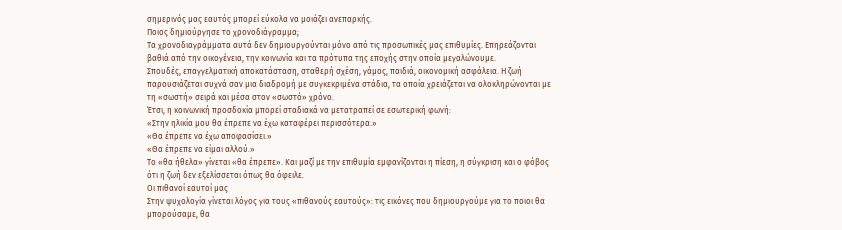σημερινός μας εαυτός μπορεί εύκολα να μοιάζει ανεπαρκής.
Ποιος δημιούργησε το χρονοδιάγραμμα;
Τα χρονοδιαγράμματα αυτά δεν δημιουργούνται μόνο από τις προσωπικές μας επιθυμίες. Επηρεάζονται βαθιά από την οικογένεια, την κοινωνία και τα πρότυπα της εποχής στην οποία μεγαλώνουμε.
Σπουδές, επαγγελματική αποκατάσταση, σταθερή σχέση, γάμος, παιδιά, οικονομική ασφάλεια. Η ζωή παρουσιάζεται συχνά σαν μια διαδρομή με συγκεκριμένα στάδια, τα οποία χρειάζεται να ολοκληρώνονται με τη «σωστή» σειρά και μέσα στον «σωστό» χρόνο.
Έτσι, η κοινωνική προσδοκία μπορεί σταδιακά να μετατραπεί σε εσωτερική φωνή:
«Στην ηλικία μου θα έπρεπε να έχω καταφέρει περισσότερα.»
«Θα έπρεπε να έχω αποφασίσει.»
«Θα έπρεπε να είμαι αλλού.»
Το «θα ήθελα» γίνεται «θα έπρεπε». Και μαζί με την επιθυμία εμφανίζονται η πίεση, η σύγκριση και ο φόβος ότι η ζωή δεν εξελίσσεται όπως θα όφειλε.
Οι πιθανοί εαυτοί μας
Στην ψυχολογία γίνεται λόγος για τους «πιθανούς εαυτούς»: τις εικόνες που δημιουργούμε για το ποιοι θα μπορούσαμε, θα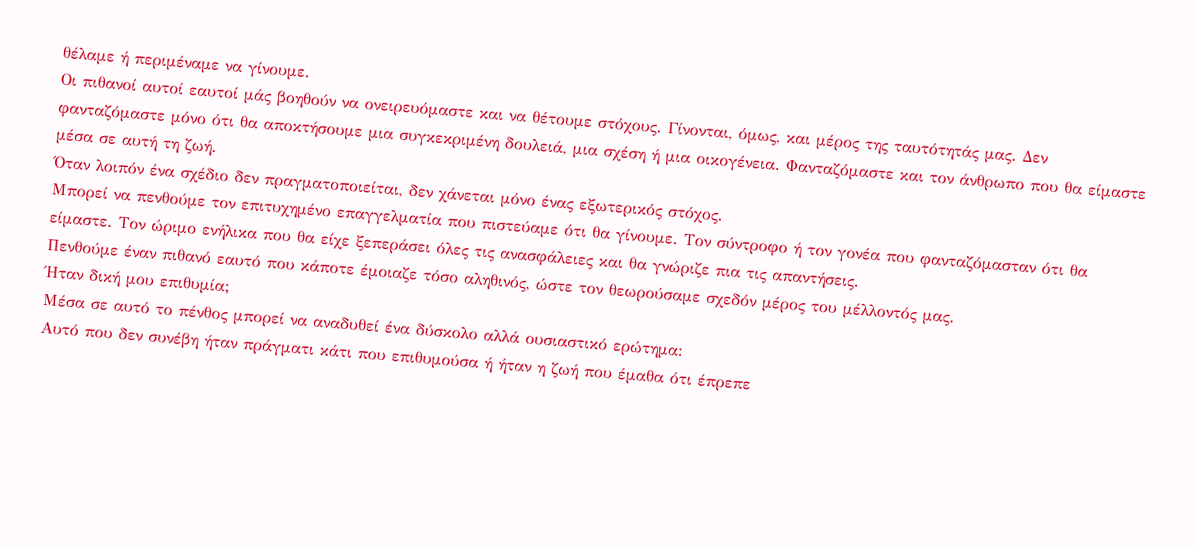θέλαμε ή περιμέναμε να γίνουμε.
Οι πιθανοί αυτοί εαυτοί μάς βοηθούν να ονειρευόμαστε και να θέτουμε στόχους. Γίνονται, όμως, και μέρος της ταυτότητάς μας. Δεν φανταζόμαστε μόνο ότι θα αποκτήσουμε μια συγκεκριμένη δουλειά, μια σχέση ή μια οικογένεια. Φανταζόμαστε και τον άνθρωπο που θα είμαστε μέσα σε αυτή τη ζωή.
Όταν λοιπόν ένα σχέδιο δεν πραγματοποιείται, δεν χάνεται μόνο ένας εξωτερικός στόχος.
Μπορεί να πενθούμε τον επιτυχημένο επαγγελματία που πιστεύαμε ότι θα γίνουμε. Τον σύντροφο ή τον γονέα που φανταζόμασταν ότι θα είμαστε. Τον ώριμο ενήλικα που θα είχε ξεπεράσει όλες τις ανασφάλειες και θα γνώριζε πια τις απαντήσεις.
Πενθούμε έναν πιθανό εαυτό που κάποτε έμοιαζε τόσο αληθινός, ώστε τον θεωρούσαμε σχεδόν μέρος του μέλλοντός μας.
Ήταν δική μου επιθυμία;
Μέσα σε αυτό το πένθος μπορεί να αναδυθεί ένα δύσκολο αλλά ουσιαστικό ερώτημα:
Αυτό που δεν συνέβη ήταν πράγματι κάτι που επιθυμούσα ή ήταν η ζωή που έμαθα ότι έπρεπε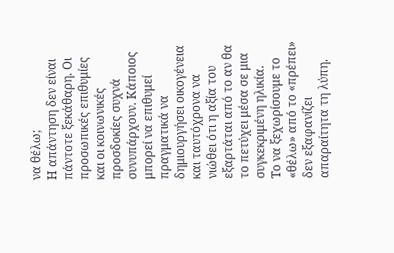να θέλω;
Η απάντηση δεν είναι πάντοτε ξεκάθαρη. Οι προσωπικές επιθυμίες και οι κοινωνικές προσδοκίες συχνά συνυπάρχουν. Κάποιος μπορεί να επιθυμεί πραγματικά να δημιουργήσει οικογένεια και ταυτόχρονα να νιώθει ότι η αξία του εξαρτάται από το αν θα το πετύχει μέσα σε μια συγκεκριμένη ηλικία.
Το να ξεχωρίσουμε το «θέλω» από το «πρέπει» δεν εξαφανίζει απαραίτητα τη λύπη.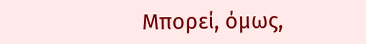Μπορεί, όμως,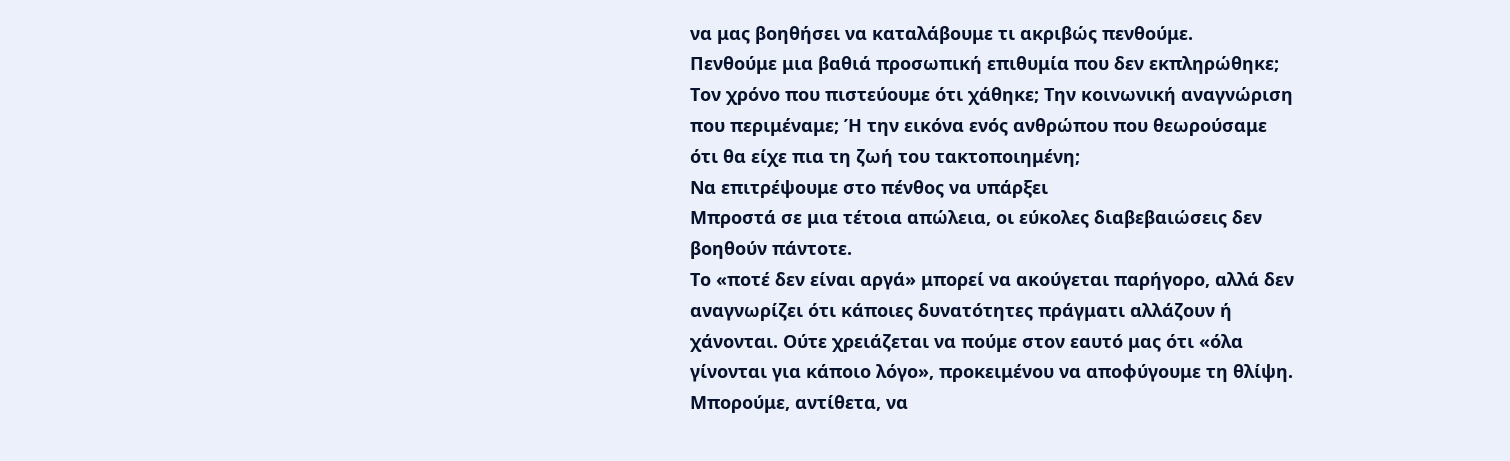να μας βοηθήσει να καταλάβουμε τι ακριβώς πενθούμε.
Πενθούμε μια βαθιά προσωπική επιθυμία που δεν εκπληρώθηκε; Τον χρόνο που πιστεύουμε ότι χάθηκε; Την κοινωνική αναγνώριση που περιμέναμε; Ή την εικόνα ενός ανθρώπου που θεωρούσαμε ότι θα είχε πια τη ζωή του τακτοποιημένη;
Να επιτρέψουμε στο πένθος να υπάρξει
Μπροστά σε μια τέτοια απώλεια, οι εύκολες διαβεβαιώσεις δεν βοηθούν πάντοτε.
Το «ποτέ δεν είναι αργά» μπορεί να ακούγεται παρήγορο, αλλά δεν αναγνωρίζει ότι κάποιες δυνατότητες πράγματι αλλάζουν ή χάνονται. Ούτε χρειάζεται να πούμε στον εαυτό μας ότι «όλα γίνονται για κάποιο λόγο», προκειμένου να αποφύγουμε τη θλίψη.
Μπορούμε, αντίθετα, να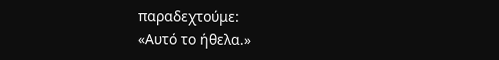παραδεχτούμε:
«Αυτό το ήθελα.»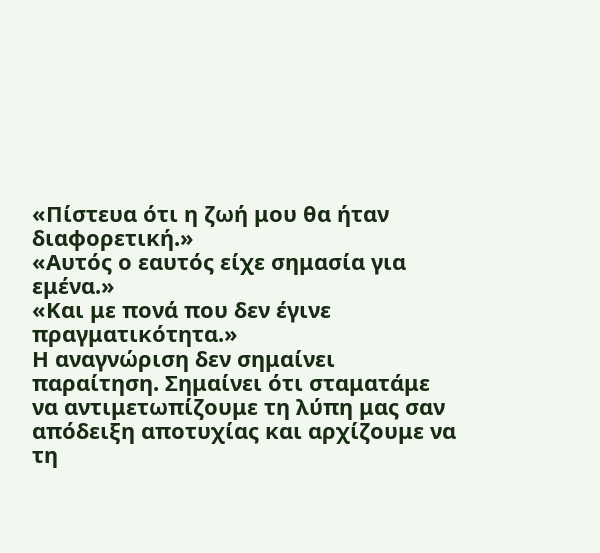«Πίστευα ότι η ζωή μου θα ήταν διαφορετική.»
«Αυτός ο εαυτός είχε σημασία για εμένα.»
«Και με πονά που δεν έγινε πραγματικότητα.»
Η αναγνώριση δεν σημαίνει παραίτηση. Σημαίνει ότι σταματάμε να αντιμετωπίζουμε τη λύπη μας σαν απόδειξη αποτυχίας και αρχίζουμε να τη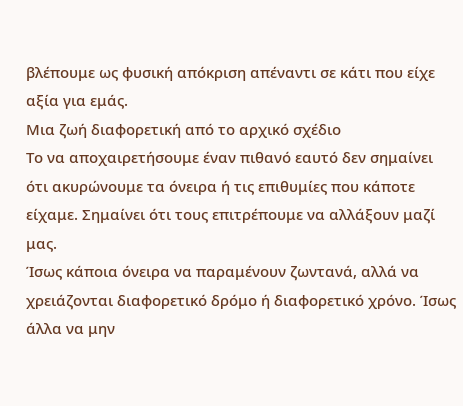βλέπουμε ως φυσική απόκριση απέναντι σε κάτι που είχε αξία για εμάς.
Μια ζωή διαφορετική από το αρχικό σχέδιο
Το να αποχαιρετήσουμε έναν πιθανό εαυτό δεν σημαίνει ότι ακυρώνουμε τα όνειρα ή τις επιθυμίες που κάποτε είχαμε. Σημαίνει ότι τους επιτρέπουμε να αλλάξουν μαζί μας.
Ίσως κάποια όνειρα να παραμένουν ζωντανά, αλλά να χρειάζονται διαφορετικό δρόμο ή διαφορετικό χρόνο. Ίσως άλλα να μην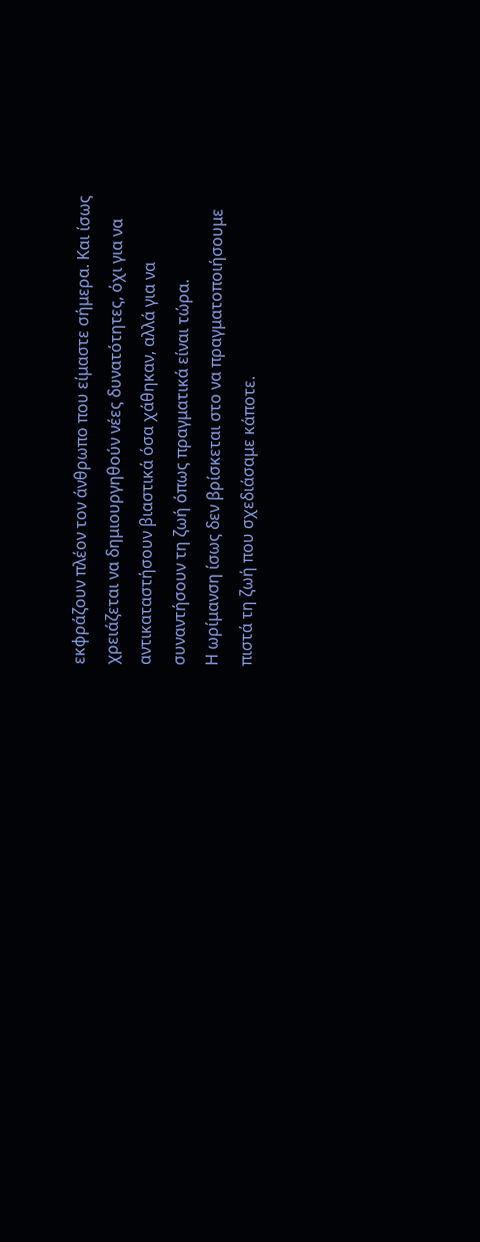εκφράζουν πλέον τον άνθρωπο που είμαστε σήμερα. Και ίσως χρειάζεται να δημιουργηθούν νέες δυνατότητες, όχι για να αντικαταστήσουν βιαστικά όσα χάθηκαν, αλλά για να συναντήσουν τη ζωή όπως πραγματικά είναι τώρα.
Η ωρίμανση ίσως δεν βρίσκεται στο να πραγματοποιήσουμε πιστά τη ζωή που σχεδιάσαμε κάποτε.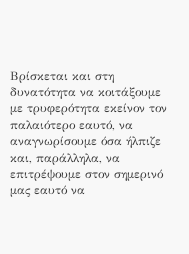Βρίσκεται και στη δυνατότητα να κοιτάξουμε με τρυφερότητα εκείνον τον παλαιότερο εαυτό, να αναγνωρίσουμε όσα ήλπιζε και, παράλληλα, να επιτρέψουμε στον σημερινό μας εαυτό να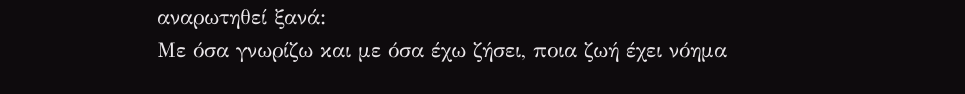αναρωτηθεί ξανά:
Με όσα γνωρίζω και με όσα έχω ζήσει, ποια ζωή έχει νόημα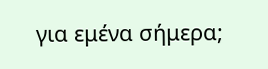για εμένα σήμερα;